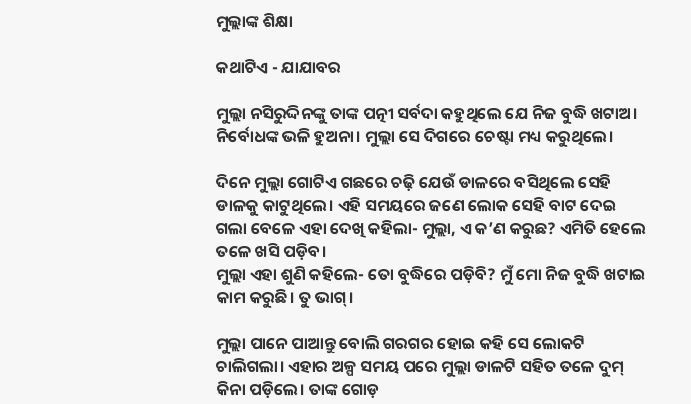ମୁଲ୍ଲାଙ୍କ ଶିକ୍ଷା

କଥାଟିଏ - ଯାଯାବର

ମୁଲ୍ଲା ନସିରୁଦ୍ଦିନଙ୍କୁ ତାଙ୍କ ପତ୍ନୀ ସର୍ବଦା କହୁଥିଲେ ଯେ ନିଜ ବୁଦ୍ଧି ଖଟାଅ। ନିର୍ବୋଧଙ୍କ ଭଳି ହୁଅନା। ମୁଲ୍ଲା ସେ ଦିଗରେ ଚେଷ୍ଟା ମଧ୍ୟ କରୁଥିଲେ।

ଦିନେ ମୁଲ୍ଲା ଗୋଟିଏ ଗଛରେ ଚଢ଼ି ଯେଉଁ ଡାଳରେ ବସିଥିଲେ ସେହି ଡାଳକୁ କାଟୁଥିଲେ। ଏହି ସମୟରେ ଜଣେ ଲୋକ ସେହି ବାଟ ଦେଇ ଗଲା ବେଳେ ଏହା ଦେଖି କହିଲା- ମୁଲ୍ଲା, ଏ କ’ଣ କରୁଛ? ଏମିତି ‌ହେଲେ ତଳେ ଖସି ପଡ଼ିବ।
ମୁଲ୍ଲା ଏହା ଶୁଣି କହିଲେ- ତୋ ବୁଦ୍ଧିରେ ପଡ଼ିବି? ମୁଁ ମୋ ନିଜ ବୁଦ୍ଧି ଖଟାଇ କାମ କରୁଛି। ତୁ ଭାଗ୍‌।

ମୁଲ୍ଲା ପାନେ ପାଆନ୍ତୁ ବୋଲି ଗରଗର ହୋଇ କହି ସେ ଲୋକଟି ଚାଲିଗଲା। ଏହାର ଅଳ୍ପ ସମୟ ପରେ ମୁଲ୍ଲା ଡାଳଟି ସହିତ ତଳେ ଦୁମ୍‌ କିନା ପଡ଼ିଲେ। ତାଙ୍କ ଗୋଡ଼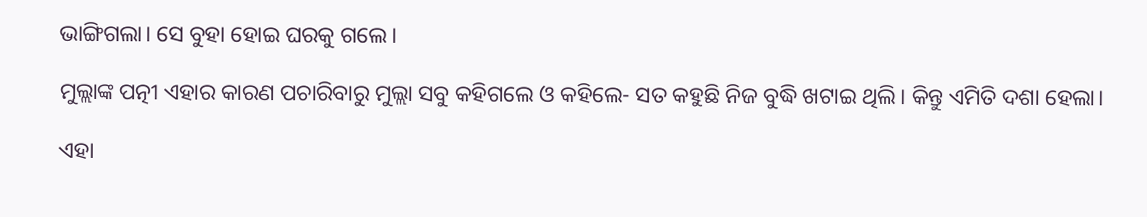ଭାଙ୍ଗିଗଲା। ‌ସେ ବୁହା ହୋଇ ଘରକୁ ଗଲେ।

ମୁଲ୍ଲାଙ୍କ ପତ୍ନୀ ଏହାର କାରଣ ପଚାରିବାରୁ ମୁଲ୍ଲା ସବୁ କହିଗଲେ ଓ କହିଲେ- ସତ କହୁଛି ନିଜ ବୁଦ୍ଧି ଖଟାଇ ଥିଲି। କିନ୍ତୁ ଏମିତି ଦଶା ହେଲା।

ଏହା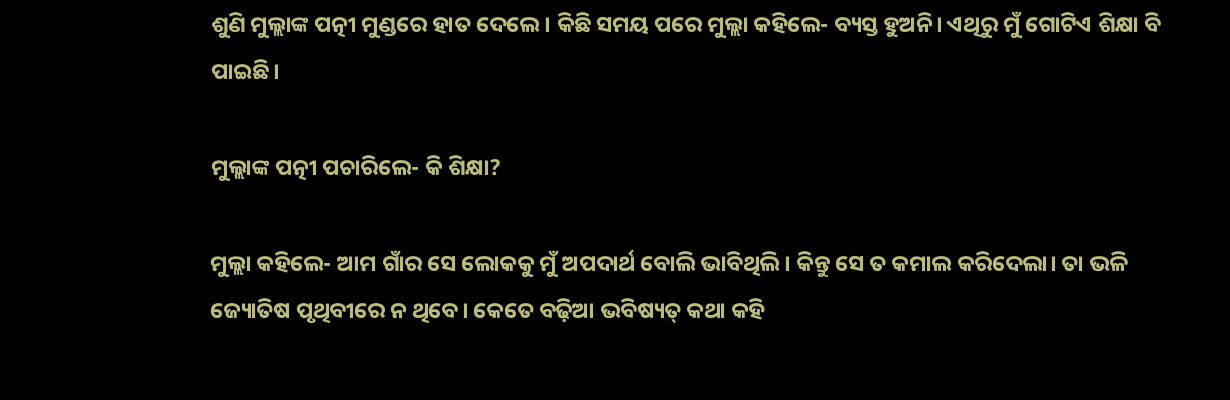ଶୁଣି ମୁଲ୍ଲାଙ୍କ ପତ୍ନୀ ମୁଣ୍ଡରେ ହାତ ଦେଲେ। କିଛି ସମୟ ପରେ ମୁଲ୍ଲା କହିଲେ- ବ୍ୟସ୍ତ ହୁଅନି। ଏଥିରୁ ମୁଁ ଗୋଟିଏ ଶିକ୍ଷା ବି ପାଇଛି।

ମୁଲ୍ଲାଙ୍କ ପତ୍ନୀ ପଚାରିଲେ- କି ଶିକ୍ଷା?

ମୁଲ୍ଲା କହିଲେ- ଆମ ଗାଁର ସେ ଲୋକକୁ ମୁଁ ଅପଦାର୍ଥ ବୋଲି ଭାବିଥିଲି। କିନ୍ତୁ ସେ ତ କମାଲ କରିଦେଲା। ତା ଭଳି ଜ୍ୟୋତିଷ ପୃଥିବୀରେ ନ ଥିବେ। କେତେ ବଢ଼ିଆ ଭବିଷ୍ୟତ୍‌ କଥା କହି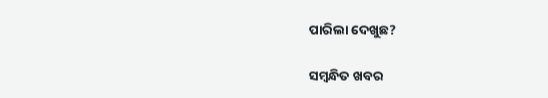ପାରିଲା ଦେଖୁଛ?

ସମ୍ବନ୍ଧିତ ଖବର